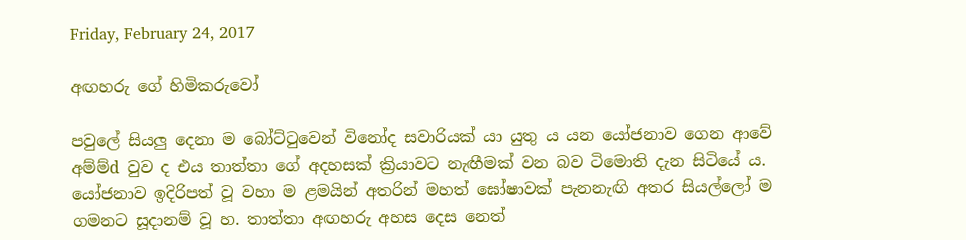Friday, February 24, 2017

අඟහරු ගේ හිමිකරුවෝ

පවුලේ සියලු දෙනා ම බෝට්‌ටුවෙන් විනෝද සවාරියක්‌ යා යුතු ය යන යෝජනාව ගෙන ආවේ අම්ම්d වුව ද එය තාත්තා ගේ අදහසක්‌ ක්‍රියාවට නැඟීමක්‌ වන බව ටිමොති දැන සිටියේ ය. යෝජනාව ඉදිරිපත් වූ වහා ම ළමයින් අතරින් මහත් ඝෝෂාවක්‌ පැනනැඟි අතර සියල්ලෝ ම ගමනට සූදානම් වූ හ. තාත්තා අඟහරු අහස දෙස නෙත්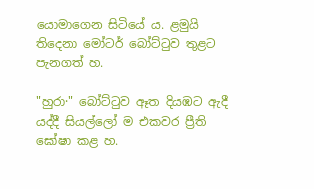යොමාගෙන සිටියේ ය. ළමුයි තිදෙනා මෝටර් බෝට්‌ටුව තුළට පැනගත් හ.

"හුරා·" බෝට්‌ටුව ඈත දියඹට ඇදී යද්දී සියල්ලෝ ම එකවර ප්‍රීති ඝෝෂා කළ හ.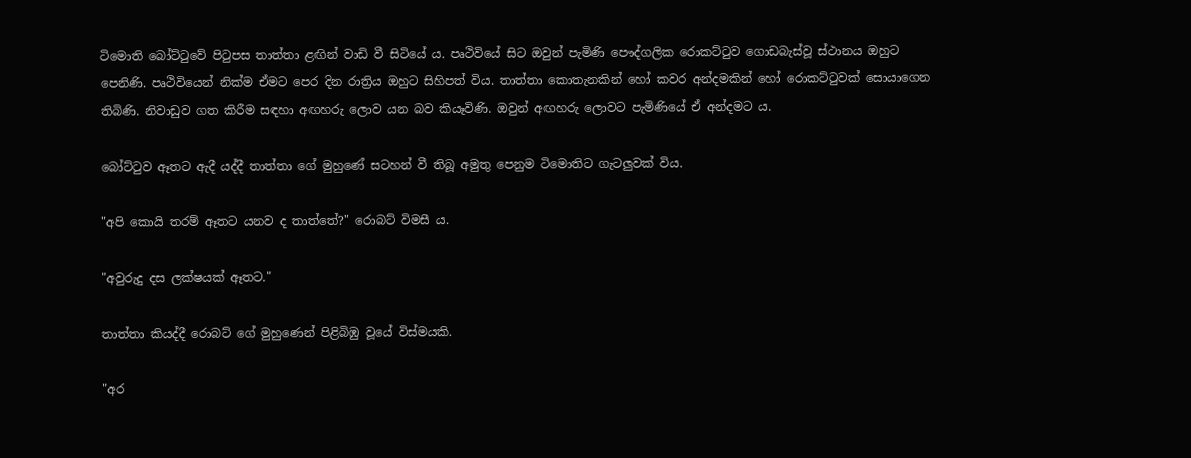ටිමොති බෝට්‌ටුවේ පිටුපස තාත්තා ළඟින් වාඩි වී සිටියේ ය. පෘථිවියේ සිට ඔවුන් පැමිණි පෞද්ගලික රොකට්‌ටුව ගොඩබැස්‌වූ ස්‌ථානය ඔහුට පෙනිණි. පෘථිවියෙන් නික්‌ම ඒමට පෙර දින රාත්‍රිය ඔහුට සිහිපත් විය. තාත්තා කොතැනකින් හෝ කවර අන්දමකින් හෝ රොකට්‌ටුවක්‌ සොයාගෙන තිබිණි. නිවාඩුව ගත කිරීම සඳහා අඟහරු ලොව යන බව කියෑවිණි. ඔවුන් අඟහරු ලොවට පැමිණියේ ඒ අන්දමට ය.

බෝට්‌ටුව ඈතට ඇදී යද්දී තාත්තා ගේ මුහුණේ සටහන් වී තිබූ අමුතු පෙනුම ටිමොතිට ගැටලුවක්‌ විය.

"අපි කොයි තරම් ඈතට යනව ද තාත්තේ?" රොබට්‌ විමසී ය.

"අවුරුදු දස ලක්‌ෂයක්‌ ඈතට."

තාත්තා කියද්දී රොබට්‌ ගේ මුහුණෙන් පිළිබිඹු වූයේ විස්‌මයකි.

"අර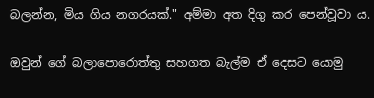බලන්න, මිය ගිය නගරයක්‌." අම්මා අත දිගු කර පෙන්වූවා ය.

ඔවුන් ගේ බලාපොරොත්තු සහගත බැල්ම ඒ දෙසට යොමු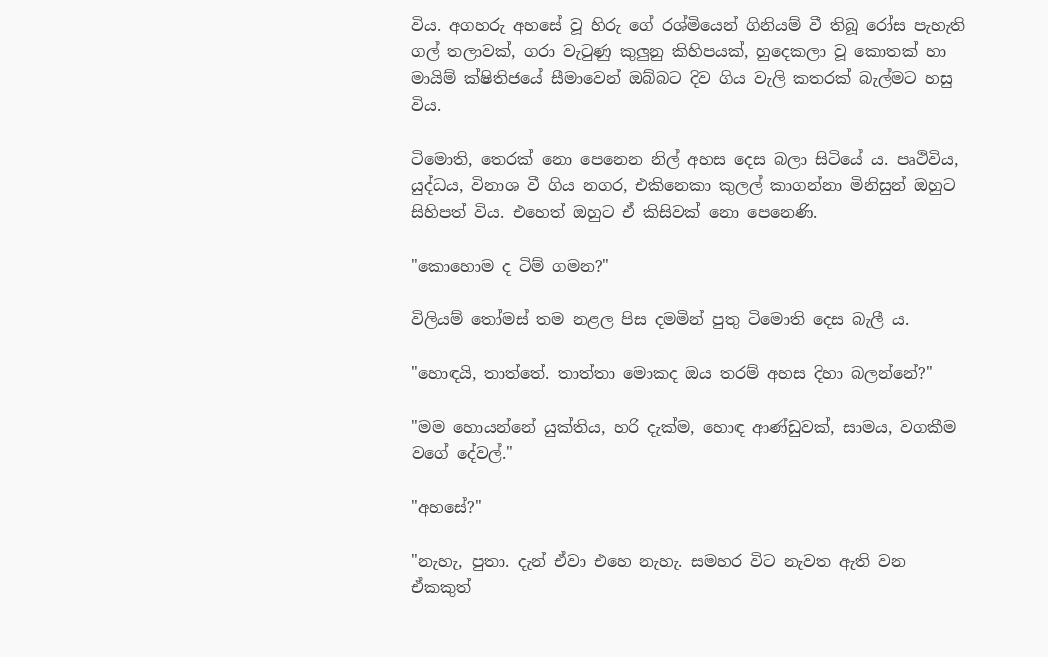විය. අගහරු අහසේ වූ හිරු ගේ රශ්මියෙන් ගිනියම් වී තිබූ රෝස පැහැති ගල් තලාවක්‌, ගරා වැටුණු කුලුනු කිහිපයක්‌, හුදෙකලා වූ කොතක්‌ හා මායිම් ක්‌ෂිතිජයේ සීමාවෙන් ඔබ්බට දිව ගිය වැලි කතරක්‌ බැල්මට හසු විය.

ටිමොති, තෙරක්‌ නො පෙනෙන නිල් අහස දෙස බලා සිටියේ ය. පෘථිවිය, යුද්ධය, විනාශ වී ගිය නගර, එකිනෙකා කුලල් කාගන්නා මිනිසුන් ඔහුට සිහිපත් විය. එහෙත් ඔහුට ඒ කිසිවක්‌ නො පෙනෙණි.

"කොහොම ද ටිම් ගමන?"

විලියම් තෝමස්‌ තම නළල පිස දමමින් පුතු ටිමොති දෙස බැලී ය.

"හොඳයි, තාත්තේ. තාත්තා මොකද ඔය තරම් අහස දිහා බලන්නේ?"

"මම හොයන්නේ යුක්‌තිය, හරි දැක්‌ම, හොඳ ආණ්‌ඩුවක්‌, සාමය, වගකීම වගේ දේවල්."

"අහසේ?"

"නැහැ, පුතා. දැන් ඒවා එහෙ නැහැ. සමහර විට නැවත ඇති වන ඒකකුත්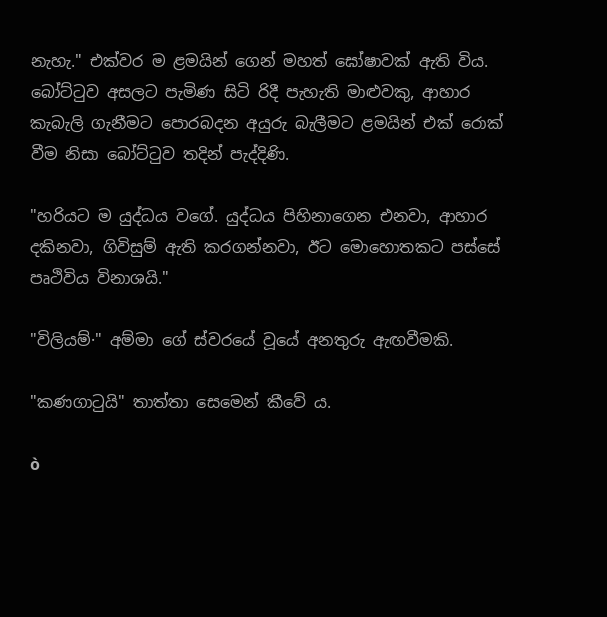නැහැ." එක්‌වර ම ළමයින් ගෙන් මහත් ඝෝෂාවක්‌ ඇති විය. බෝට්‌ටුව අසලට පැමිණ සිටි රිදී පැහැති මාළුවකු, ආහාර කැබැලි ගැනීමට පොරබදන අයුරු බැලීමට ළමයින් එක්‌ රොක්‌ වීම නිසා බෝට්‌ටුව තදින් පැද්දිණි.

"හරියට ම යුද්ධය වගේ. යුද්ධය පිහිනාගෙන එනවා, ආහාර දකිනවා, ගිවිසුම් ඇති කරගන්නවා, ඊට මොහොතකට පස්‌සේ පෘථිවිය විනාශයි."

"විලියම්·" අම්මා ගේ ස්‌වරයේ වූයේ අනතුරු ඇඟවීමකි.

"කණගාටුයි" තාත්තා සෙමෙන් කීවේ ය.

ò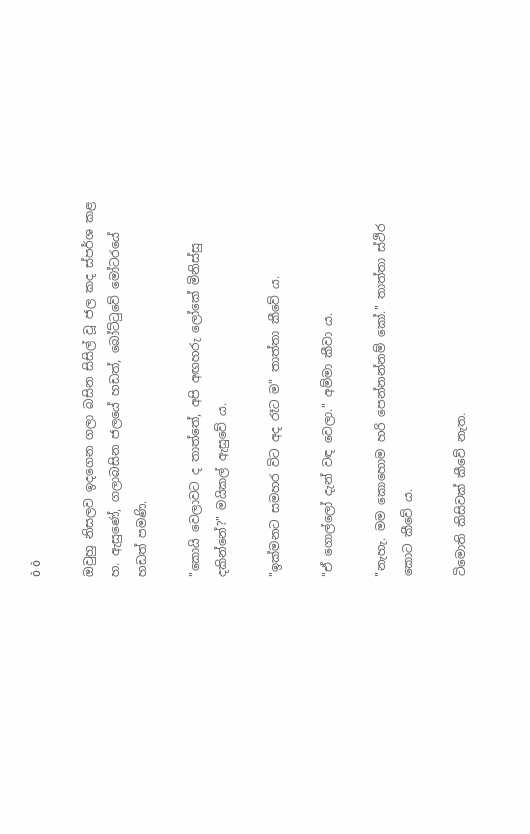ò ò

ඔවුහු නිසලව ඉදගෙන ගලා බසින සිසිල් වූ ජල කද ස්‌පර්ශ කළ හ. ඇසුණේ, ගලාබසින ජලයේ හඩත්, බෝට්‌ටුවේ මෝටරයේ හඩත් පමණි.

"කොයි වෙලාවට ද තාත්තේ, අපි අඟහරු ලෝකේ මිනිස්‌සු දකින්නේ?" මයිකල් ඇසුවේ ය.

"ඉක්‌මනට සමහර විට අද රෑට ම" තාත්තා කීවේ ය.

"ඒ ගොල්ලෝ දැන් වඳ වෙලා." අම්මා කීවා ය.

"නැහැ. මම කොහොම හරි පෙන්නන්නම් කෝ." තාත්තා ස්‌ථිර කොට කීවේ ය.

ටිමොති කිසිවක්‌ කීවේ නැත.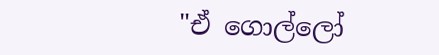"ඒ ගොල්ලෝ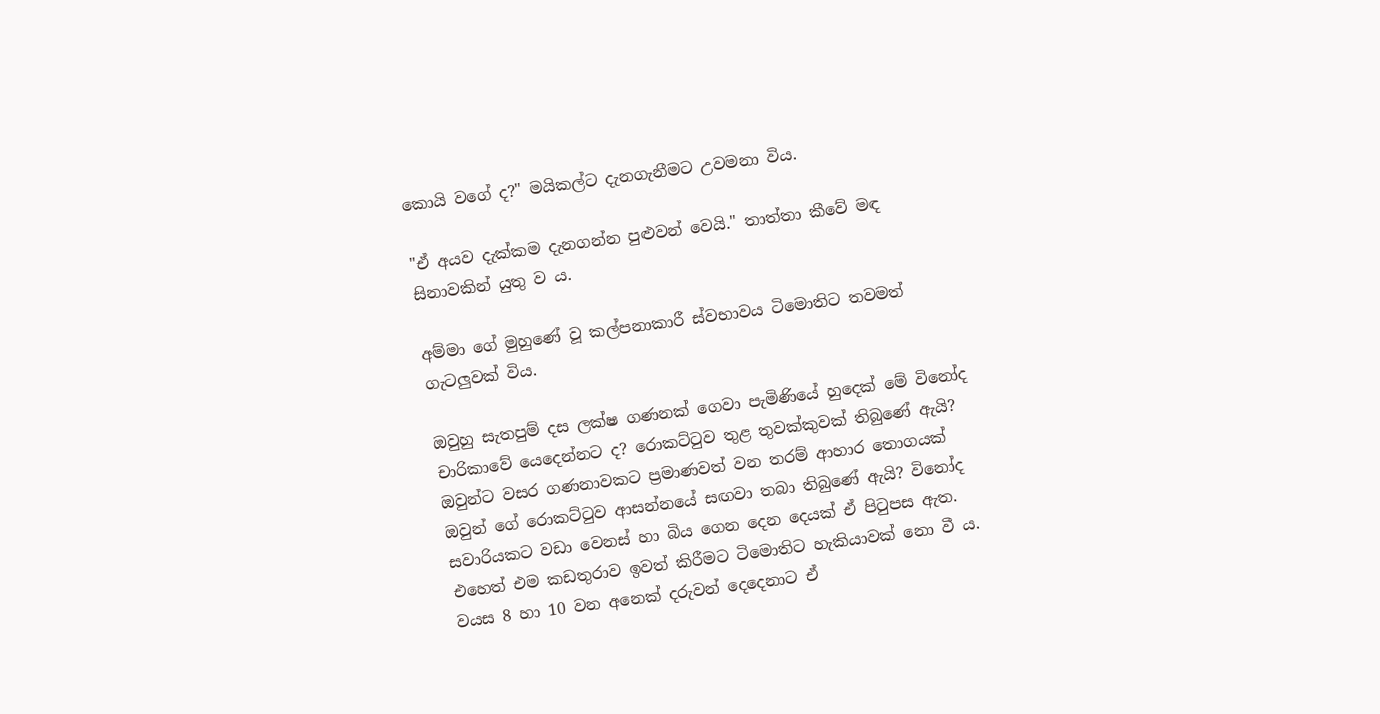කොයි වගේ ද?" මයිකල්ට දැනගැනීමට උවමනා විය.

"ඒ අයව දැක්‌කම දැනගන්න පුළුවන් වෙයි." තාත්තා කීවේ මඳ සිනාවකින් යුතු ව ය.

අම්මා ගේ මුහුණේ වූ කල්පනාකාරී ස්‌වභාවය ටිමොතිට තවමත් ගැටලුවක්‌ විය.

ඔවුහු සැතපුම් දස ලක්‌ෂ ගණනක්‌ ගෙවා පැමිණියේ හුදෙක්‌ මේ විනෝද චාරිකාවේ යෙදෙන්නට ද? රොකට්‌ටුව තුළ තුවක්‌කුවක්‌ තිබුණේ ඇයි? ඔවුන්ට වසර ගණනාවකට ප්‍රමාණවත් වන තරම් ආහාර තොගයක්‌ ඔවුන් ගේ රොකට්‌ටුව ආසන්නයේ සඟවා තබා තිබුණේ ඇයි? විනෝද සවාරියකට වඩා වෙනස්‌ හා බිය ගෙන දෙන දෙයක්‌ ඒ පිටුපස ඇත. එහෙත් එම කඩතුරාව ඉවත් කිරීමට ටිමොතිට හැකියාවක්‌ නො වී ය. වයස 8 හා 10 වන අනෙක්‌ දරුවන් දෙදෙනාට ඒ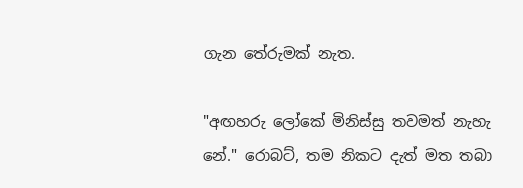ගැන තේරුමක්‌ නැත.

"අඟහරු ලෝකේ මිනිස්‌සු තවමත් නැහැ නේ." රොබට්‌, තම නිකට දැත් මත තබා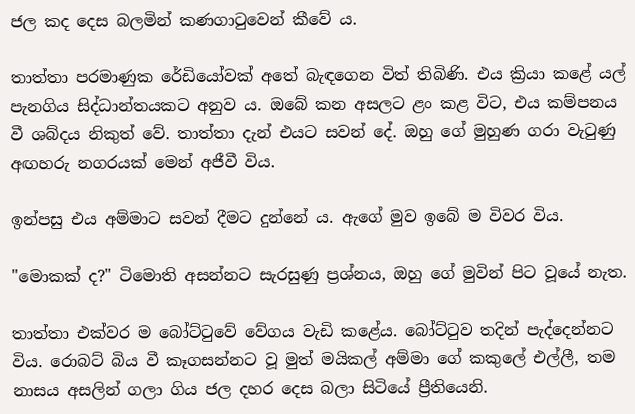ජල කද දෙස බලමින් කණගාටුවෙන් කීවේ ය.

තාත්තා පරමාණුක රේඩියෝවක්‌ අතේ බැඳගෙන විත් තිබිණි. එය ක්‍රියා කළේ යල් පැනගිය සිද්ධාන්තයකට අනුව ය. ඔබේ කන අසලට ළං කළ විට, එය කම්පනය වී ශබ්දය නිකුත් වේ. තාත්තා දැන් එයට සවන් දේ. ඔහු ගේ මුහුණ ගරා වැටුණු අඟහරු නගරයක්‌ මෙන් අජීවී විය.

ඉන්පසු එය අම්මාට සවන් දීමට දුන්නේ ය. ඇගේ මුව ඉබේ ම විවර විය.

"මොකක්‌ ද?" ටිමොති අසන්නට සැරසුණු ප්‍රශ්නය, ඔහු ගේ මුවින් පිට වූයේ නැත.

තාත්තා එක්‌වර ම බෝට්‌ටුවේ වේගය වැඩි කළේය. බෝට්‌ටුව තදින් පැද්දෙන්නට විය. රොබට්‌ බිය වී කෑගසන්නට වූ මුත් මයිකල් අම්මා ගේ කකුලේ එල්ලී, තම නාසය අසලින් ගලා ගිය ජල දහර දෙස බලා සිටියේ ප්‍රීතියෙනි.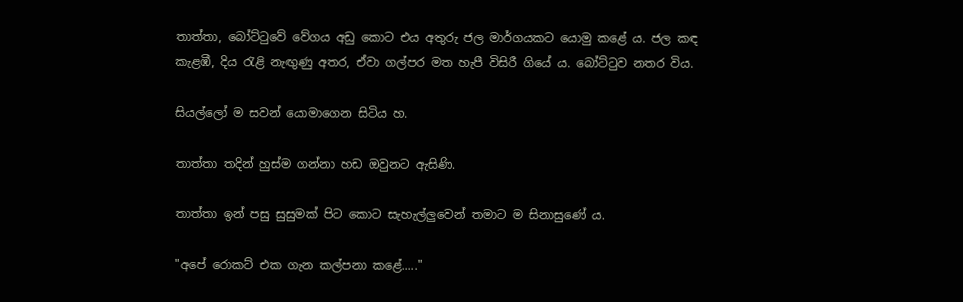තාත්තා, බෝට්‌ටුවේ වේගය අඩු කොට එය අතුරු ජල මාර්ගයකට යොමු කළේ ය. ජල කඳ කැළඹී, දිය රැළි නැඟුණු අතර, ඒවා ගල්පර මත හැපී විසිරී ගියේ ය. බෝට්‌ටුව නතර විය.

සියල්ලෝ ම සවන් යොමාගෙන සිටිය හ.

තාත්තා තදින් හුස්‌ම ගන්නා හඩ ඔවුනට ඇසිණි.

තාත්තා ඉන් පසු සුසුමක්‌ පිට කොට සැහැල්ලුවෙන් තමාට ම සිනාසුණේ ය.

"අපේ රොකට්‌ එක ගැන කල්පනා කළේ....."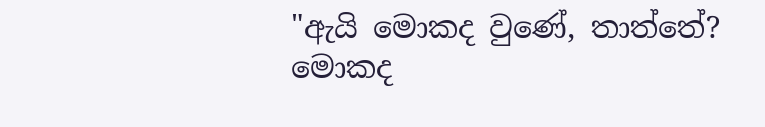"ඇයි මොකද වුණේ, තාත්තේ? මොකද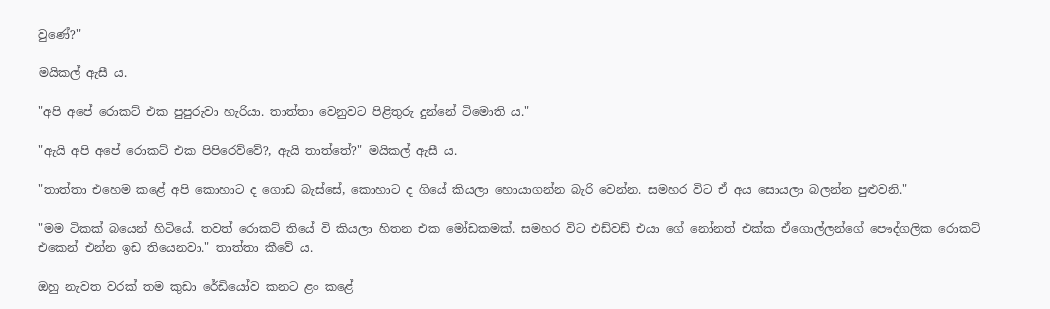වුණේ?"

මයිකල් ඇසී ය.

"අපි අපේ රොකට්‌ එක පුපුරුවා හැරියා. තාත්තා වෙනුවට පිළිතුරු දුන්නේ ටිමොති ය."

"ඇයි අපි අපේ රොකට්‌ එක පිපිරෙව්වේ?, ඇයි තාත්තේ?" මයිකල් ඇසී ය.

"තාත්තා එහෙම කළේ අපි කොහාට ද ගොඩ බැස්‌සේ, කොහාට ද ගියේ කියලා හොයාගන්න බැරි වෙන්න. සමහර විට ඒ අය සොයලා බලන්න පුළුවනි."

"මම ටිකක්‌ බයෙන් හිටියේ. තවත් රොකට්‌ තියේ වි කියලා හිතන එක මෝඩකමක්‌. සමහර විට එඩ්වඩ් එයා ගේ නෝනත් එක්‌ක ඒගොල්ලන්ගේ පෞද්ගලික රොකට්‌ එකෙන් එන්න ඉඩ තියෙනවා." තාත්තා කීවේ ය.

ඔහු නැවත වරක්‌ තම කුඩා රේඩියෝව කනට ළං කළේ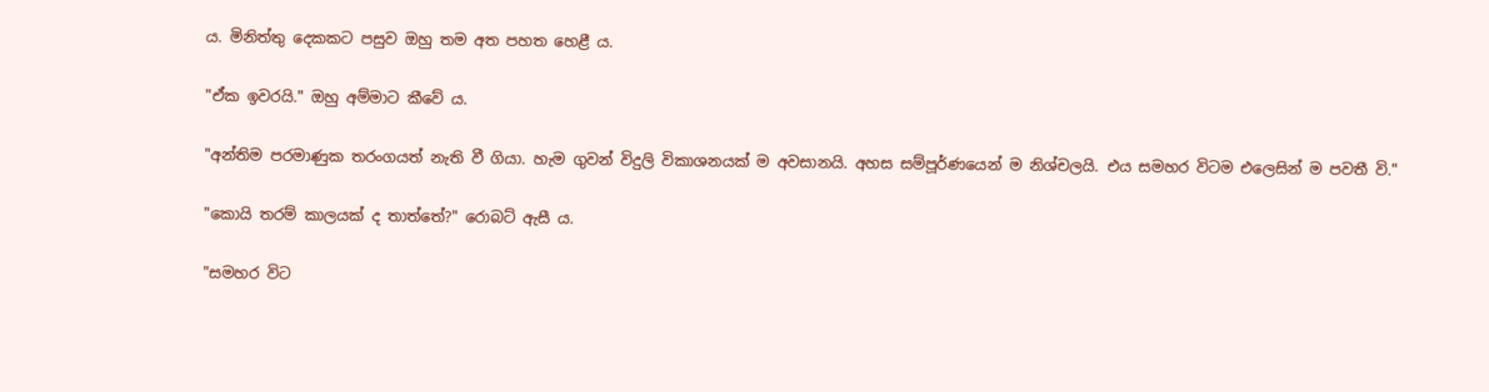ය. මිනිත්තු දෙකකට පසුව ඔහු තම අත පහත හෙළී ය.

"ඒක ඉවරයි." ඔහු අම්මාට කීවේ ය.

"අන්තිම පරමාණුක තරංගයත් නැති වී ගියා. හැම ගුවන් විදුලි විකාශනයක්‌ ම අවසානයි. අහස සම්පූර්ණයෙන් ම නිශ්චලයි. එය සමහර විටම එලෙසින් ම පවතී වි."

"කොයි තරම් කාලයක්‌ ද තාත්තේ?" රොබට්‌ ඇසී ය.

"සමහර විට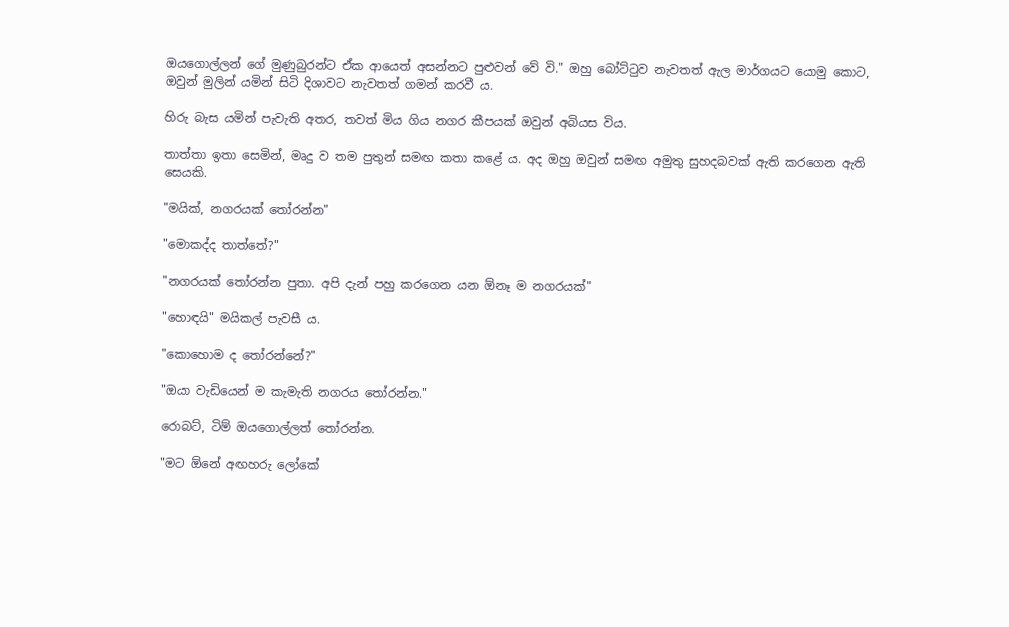ඔයගොල්ලන් ගේ මුණුබුරන්ට ඒක ආයෙත් අසන්නට පුළුවන් වේ වි." ඔහු බෝට්‌ටුව නැවතත් ඇල මාර්ගයට යොමු කොට, ඔවුන් මුලින් යමින් සිටි දිශාවට නැවතත් ගමන් කරවී ය.

හිරු බැස යමින් පැවැති අතර, තවත් මිය ගිය නගර කීපයක්‌ ඔවුන් අබියස විය.

තාත්තා ඉතා සෙමින්, මෘදු ව තම පුතුන් සමඟ කතා කළේ ය. අද ඔහු ඔවුන් සමඟ අමුතු සුහදබවක්‌ ඇති කරගෙන ඇති සෙයකි.

"මයික්‌, නගරයක්‌ තෝරන්න"

"මොකද්ද තාත්තේ?"

"නගරයක්‌ තෝරන්න පුතා. අපි දැන් පහු කරගෙන යන ඕනෑ ම නගරයක්‌"

"හොඳයි" මයිකල් පැවසී ය.

"කොහොම ද තෝරන්නේ?"

"ඔයා වැඩියෙන් ම කැමැති නගරය තෝරන්න."

රොබට්‌, ටිම් ඔයගොල්ලත් තෝරන්න.

"මට ඕනේ අඟහරු ලෝකේ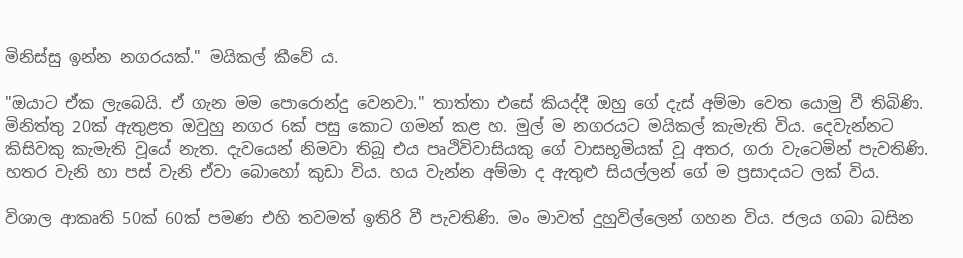මිනිස්‌සු ඉන්න නගරයක්‌." මයිකල් කීවේ ය.

"ඔයාට ඒක ලැබෙයි. ඒ ගැන මම පොරොන්දු වෙනවා." තාත්තා එසේ කියද්දී ඔහු ගේ දැස්‌ අම්මා වෙත යොමු වී තිබිණි. මිනිත්තු 20ක්‌ ඇතුළත ඔවුහු නගර 6ක්‌ පසු කොට ගමන් කළ හ. මුල් ම නගරයට මයිකල් කැමැති විය. දෙවැන්නට කිසිවකු කැමැති වූයේ නැත. දැවයෙන් නිමවා තිබූ එය පෘථිවිවාසියකු ගේ වාසභූමියක්‌ වූ අතර, ගරා වැටෙමින් පැවතිණි. හතර වැනි හා පස්‌ වැනි ඒවා බොහෝ කුඩා විය. හය වැන්න අම්මා ද ඇතුළු සියල්ලන් ගේ ම ප්‍රසාදයට ලක්‌ විය.

විශාල ආකෘති 50ක්‌ 60ක්‌ පමණ එහි තවමත් ඉතිරි වී පැවතිණි. මං මාවත් දුහුවිල්ලෙන් ගහන විය. ජලය ගබා බසින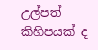උල්පත් කිහිපයක්‌ ද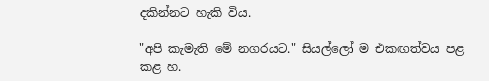දකින්නට හැකි විය.

"අපි කැමැති මේ නගරයට." සියල්ලෝ ම එකඟත්වය පළ කළ හ.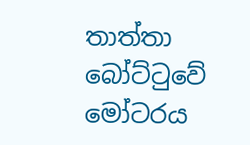තාත්තා බෝට්‌ටුවේ මෝටරය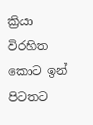ක්‍රියා විරහිත කොට ඉන් පිටතට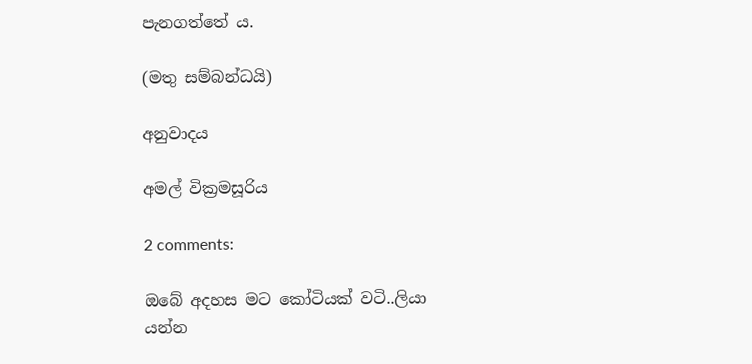පැනගත්තේ ය.

(මතු සම්බන්ධයි)

අනුවාදය

අමල් වික්‍රමසූරිය

2 comments:

ඔබේ අදහස මට කෝටියක් වටි..ලියා යන්න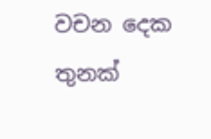වචන දෙක තුනක්